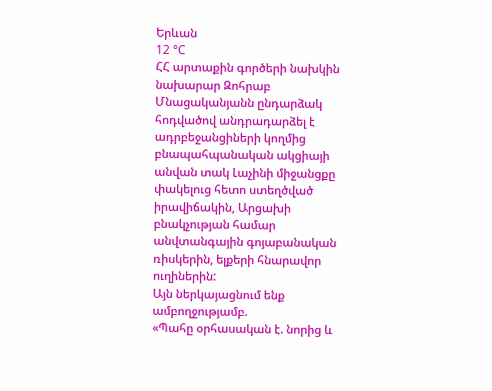Երևան
12 °C
ՀՀ արտաքին գործերի նախկին նախարար Զոհրաբ Մնացականյանն ընդարձակ հոդվածով անդրադարձել է ադրբեջանցիների կողմից բնապահպանական ակցիայի անվան տակ Լաչինի միջանցքը փակելուց հետո ստեղծված իրավիճակին, Արցախի բնակչության համար անվտանգային գոյաբանական ռիսկերին, ելքերի հնարավոր ուղիներին:
Այն ներկայացնում ենք ամբողջությամբ.
«Պահը օրհասական է. նորից և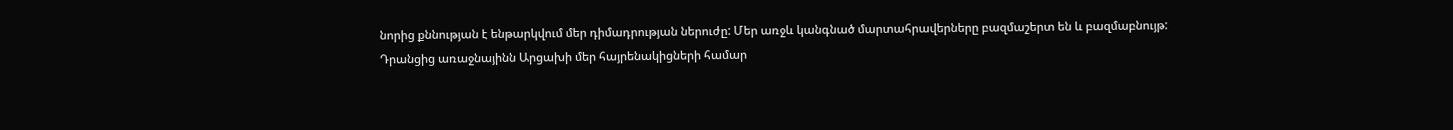նորից քննության է ենթարկվում մեր դիմադրության ներուժը: Մեր առջև կանգնած մարտահրավերները բազմաշերտ են և բազմաբնույթ:
Դրանցից առաջնայինն Արցախի մեր հայրենակիցների համար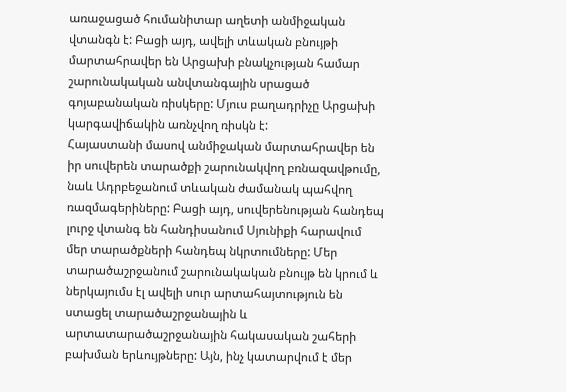առաջացած հումանիտար աղետի անմիջական վտանգն է: Բացի այդ, ավելի տևական բնույթի մարտահրավեր են Արցախի բնակչության համար շարունակական անվտանգային սրացած գոյաբանական ռիսկերը: Մյուս բաղադրիչը Արցախի կարգավիճակին առնչվող ռիսկն է:
Հայաստանի մասով անմիջական մարտահրավեր են իր սուվերեն տարածքի շարունակվող բռնազավթումը, նաև Ադրբեջանում տևական ժամանակ պահվող ռազմագերիները: Բացի այդ, սուվերենության հանդեպ լուրջ վտանգ են հանդիսանում Սյունիքի հարավում մեր տարածքների հանդեպ նկրտումները: Մեր տարածաշրջանում շարունակական բնույթ են կրում և ներկայումս էլ ավելի սուր արտահայտություն են ստացել տարածաշրջանային և արտատարածաշրջանային հակասական շահերի բախման երևույթները: Այն, ինչ կատարվում է մեր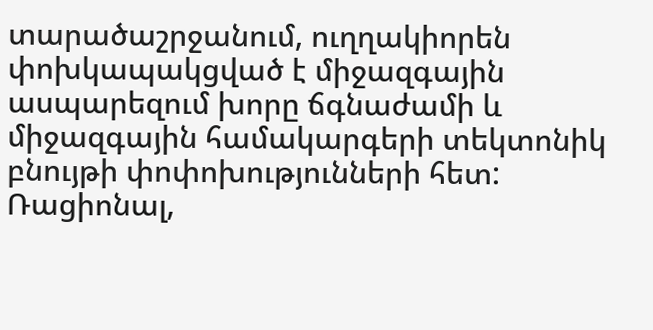տարածաշրջանում, ուղղակիորեն փոխկապակցված է միջազգային ասպարեզում խորը ճգնաժամի և միջազգային համակարգերի տեկտոնիկ բնույթի փոփոխությունների հետ:
Ռացիոնալ,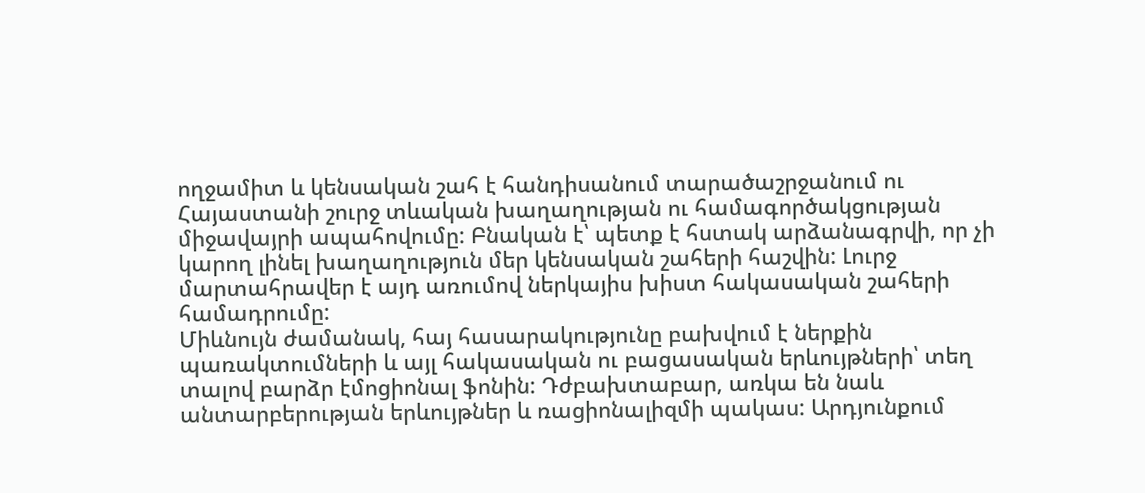ողջամիտ և կենսական շահ է հանդիսանում տարածաշրջանում ու Հայաստանի շուրջ տևական խաղաղության ու համագործակցության միջավայրի ապահովումը: Բնական է՝ պետք է հստակ արձանագրվի, որ չի կարող լինել խաղաղություն մեր կենսական շահերի հաշվին: Լուրջ մարտահրավեր է այդ առումով ներկայիս խիստ հակասական շահերի համադրումը:
Միևնույն ժամանակ, հայ հասարակությունը բախվում է ներքին պառակտումների և այլ հակասական ու բացասական երևույթների՝ տեղ տալով բարձր էմոցիոնալ ֆոնին: Դժբախտաբար, առկա են նաև անտարբերության երևույթներ և ռացիոնալիզմի պակաս: Արդյունքում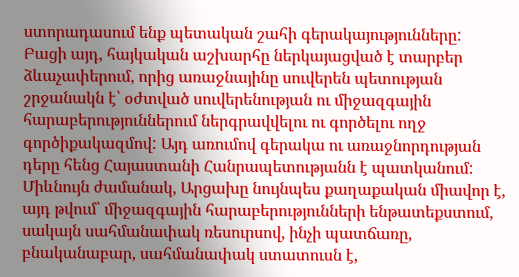ստորադասում ենք պետական շահի գերակայությունները:
Բացի այդ, հայկական աշխարհը ներկայացված է տարբեր ձևաչափերում, որից առաջնայինը սուվերեն պետության շրջանակն է՝ օժտված սուվերենության ու միջազգային հարաբերություններում ներգրավվելու ու գործելու ողջ գործիքակազմով: Այդ առումով գերակա ու առաջնորդության դերը հենց Հայաստանի Հանրապետությանն է պատկանում:
Միևնույն ժամանակ, Արցախը նույնպես քաղաքական միավոր է, այդ թվում՝ միջազգային հարաբերությունների ենթատեքստում, սակայն սահմանափակ ռեսուրսով, ինչի պատճառը, բնականաբար, սահմանափակ ստատուսն է,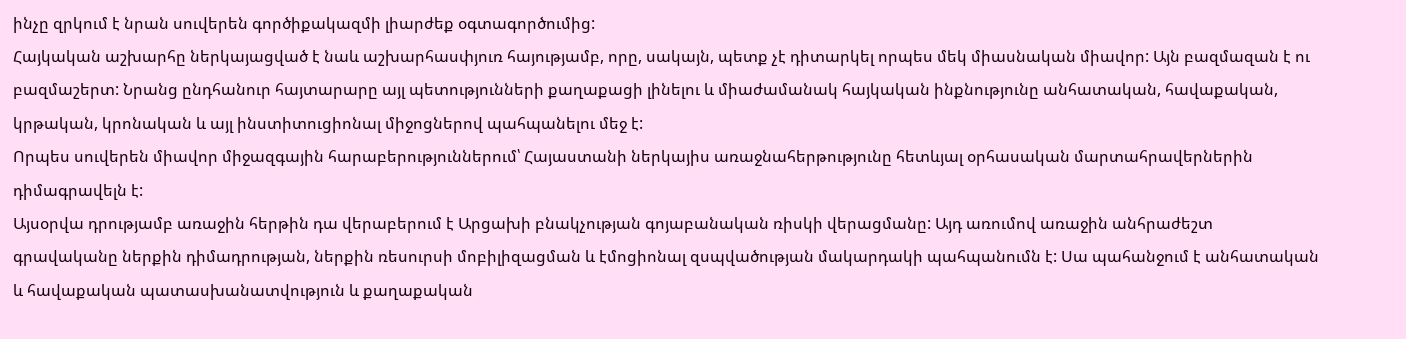ինչը զրկում է նրան սուվերեն գործիքակազմի լիարժեք օգտագործումից:
Հայկական աշխարհը ներկայացված է նաև աշխարհասփյուռ հայությամբ, որը, սակայն, պետք չէ դիտարկել որպես մեկ միասնական միավոր: Այն բազմազան է ու բազմաշերտ: Նրանց ընդհանուր հայտարարը այլ պետությունների քաղաքացի լինելու և միաժամանակ հայկական ինքնությունը անհատական, հավաքական, կրթական, կրոնական և այլ ինստիտուցիոնալ միջոցներով պահպանելու մեջ է:
Որպես սուվերեն միավոր միջազգային հարաբերություններում՝ Հայաստանի ներկայիս առաջնահերթությունը հետևյալ օրհասական մարտահրավերներին դիմագրավելն է:
Այսօրվա դրությամբ առաջին հերթին դա վերաբերում է Արցախի բնակչության գոյաբանական ռիսկի վերացմանը: Այդ առումով առաջին անհրաժեշտ գրավականը ներքին դիմադրության, ներքին ռեսուրսի մոբիլիզացման և էմոցիոնալ զսպվածության մակարդակի պահպանումն է: Սա պահանջում է անհատական և հավաքական պատասխանատվություն և քաղաքական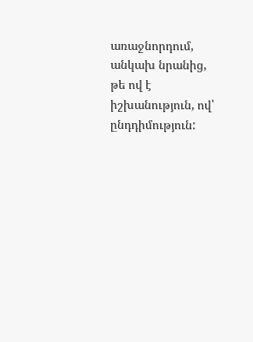առաջնորդում, անկախ նրանից, թե ով է իշխանություն, ով՝ ընդդիմություն: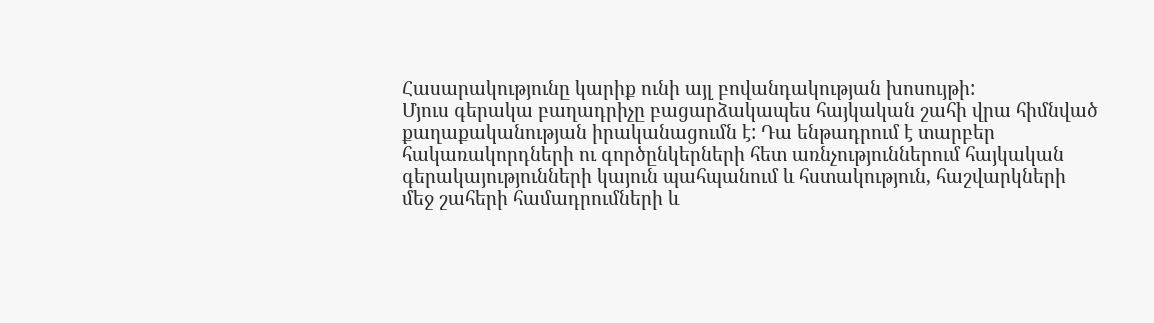Հասարակությունը կարիք ունի այլ բովանդակության խոսույթի:
Մյուս գերակա բաղադրիչը բացարձակապես հայկական շահի վրա հիմնված քաղաքականության իրականացումն է: Դա ենթադրում է տարբեր հակառակորդների ու գործընկերների հետ առնչություններում հայկական գերակայությունների կայուն պահպանում և հստակություն, հաշվարկների մեջ շահերի համադրումների և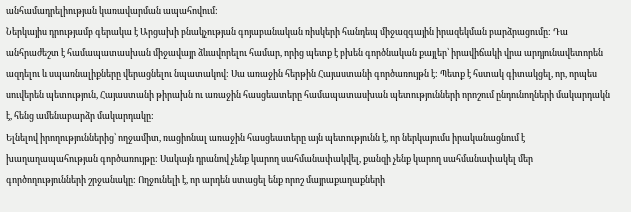անհամադրելիության կառավարման ապահովում:
Ներկայիս դրությամբ գերակա է Արցախի բնակչության գոյաբանական ռիսկերի հանդեպ միջազգային իրազեկման բարձրացումը: Դա անհրաժեշտ է համապատասխան միջավայր ձևավորելու համար, որից պետք է բխեն գործնական քայլեր՝ իրավիճակի վրա արդյունավետորեն ազդելու և սպառնալիքները վերացնելու նպատակով: Սա առաջին հերթին Հայաստանի գործառույթն է: Պետք է հստակ գիտակցել, որ, որպես սուվերեն պետություն, Հայաստանի թիրախն ու առաջին հասցեատերը համապատասխան պետությունների որոշում ընդունողների մակարդակն է, հենց ամենաբարձր մակարդակը:
Ելնելով իրողություններից՝ ողջամիտ, ռացիոնալ առաջին հասցեատերը այն պետությունն է, որ ներկայումս իրականացնում է խաղաղապահության գործառույթը: Սակայն դրանով չենք կարող սահմանափակվել, քանզի չենք կարող սահմանափակել մեր գործողությունների շրջանակը: Ողջունելի է, որ արդեն ստացել ենք որոշ մայրաքաղաքների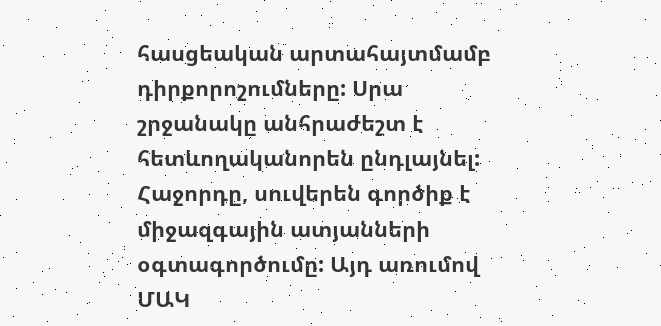հասցեական արտահայտմամբ դիրքորոշումները: Սրա շրջանակը անհրաժեշտ է հետևողականորեն ընդլայնել:
Հաջորդը, սուվերեն գործիք է միջազգային ատյանների օգտագործումը: Այդ առումով ՄԱԿ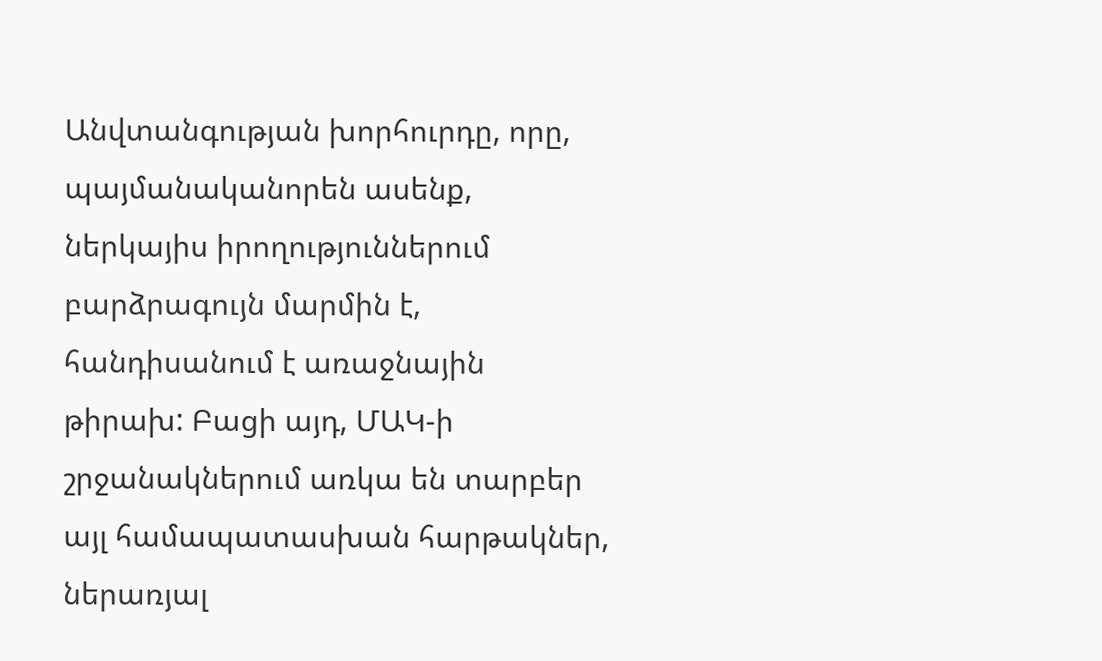Անվտանգության խորհուրդը, որը, պայմանականորեն ասենք, ներկայիս իրողություններում բարձրագույն մարմին է, հանդիսանում է առաջնային թիրախ: Բացի այդ, ՄԱԿ-ի շրջանակներում առկա են տարբեր այլ համապատասխան հարթակներ, ներառյալ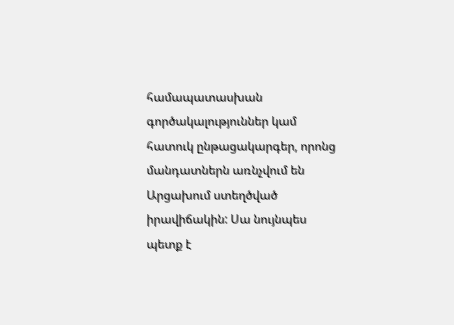համապատասխան գործակալություններ կամ հատուկ ընթացակարգեր, որոնց մանդատներն առնչվում են Արցախում ստեղծված իրավիճակին: Սա նույնպես պետք է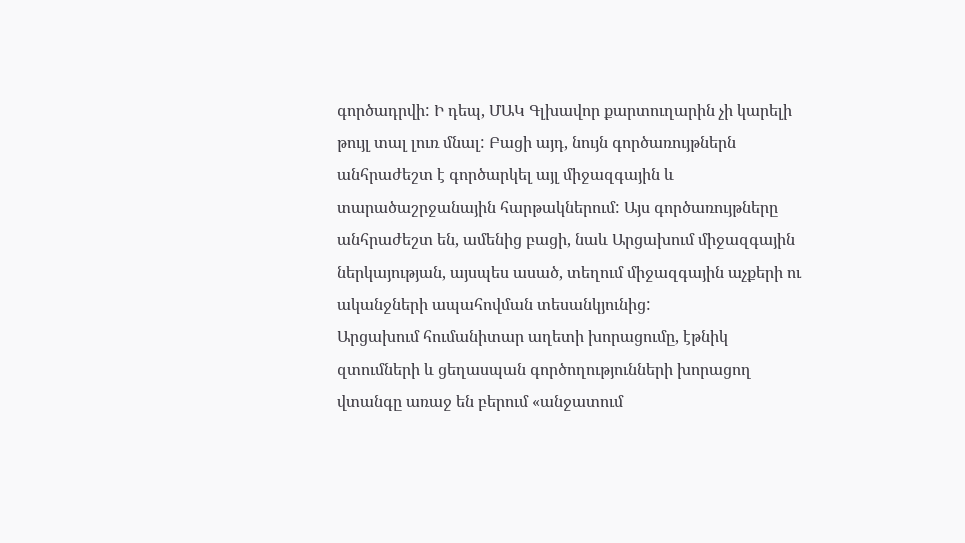գործադրվի: Ի դեպ, ՄԱԿ Գլխավոր քարտուղարին չի կարելի թույլ տալ լուռ մնալ: Բացի այդ, նույն գործառույթներն անհրաժեշտ է գործարկել այլ միջազգային և տարածաշրջանային հարթակներում: Այս գործառույթները անհրաժեշտ են, ամենից բացի, նաև Արցախում միջազգային ներկայության, այսպես ասած, տեղում միջազգային աչքերի ու ականջների ապահովման տեսանկյունից:
Արցախում հումանիտար աղետի խորացումը, էթնիկ զտումների և ցեղասպան գործողությունների խորացող վտանգը առաջ են բերում «անջատում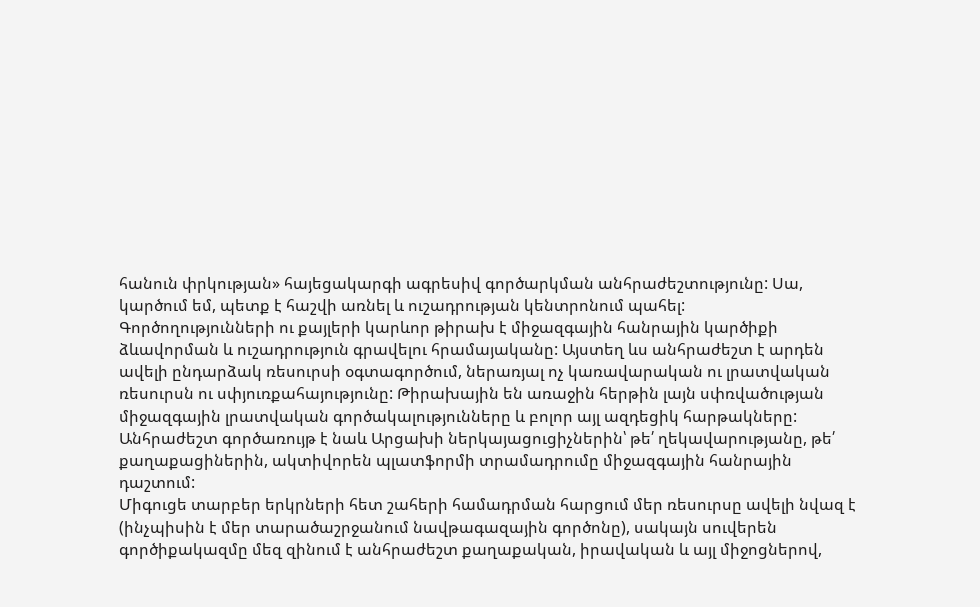հանուն փրկության» հայեցակարգի ագրեսիվ գործարկման անհրաժեշտությունը: Սա, կարծում եմ, պետք է հաշվի առնել և ուշադրության կենտրոնում պահել:
Գործողությունների ու քայլերի կարևոր թիրախ է միջազգային հանրային կարծիքի ձևավորման և ուշադրություն գրավելու հրամայականը: Այստեղ ևս անհրաժեշտ է արդեն ավելի ընդարձակ ռեսուրսի օգտագործում, ներառյալ ոչ կառավարական ու լրատվական ռեսուրսն ու սփյուռքահայությունը: Թիրախային են առաջին հերթին լայն սփռվածության միջազգային լրատվական գործակալությունները և բոլոր այլ ազդեցիկ հարթակները: Անհրաժեշտ գործառույթ է նաև Արցախի ներկայացուցիչներին՝ թե՛ ղեկավարությանը, թե՛ քաղաքացիներին, ակտիվորեն պլատֆորմի տրամադրումը միջազգային հանրային դաշտում:
Միգուցե տարբեր երկրների հետ շահերի համադրման հարցում մեր ռեսուրսը ավելի նվազ է (ինչպիսին է մեր տարածաշրջանում նավթագազային գործոնը), սակայն սուվերեն գործիքակազմը մեզ զինում է անհրաժեշտ քաղաքական, իրավական և այլ միջոցներով,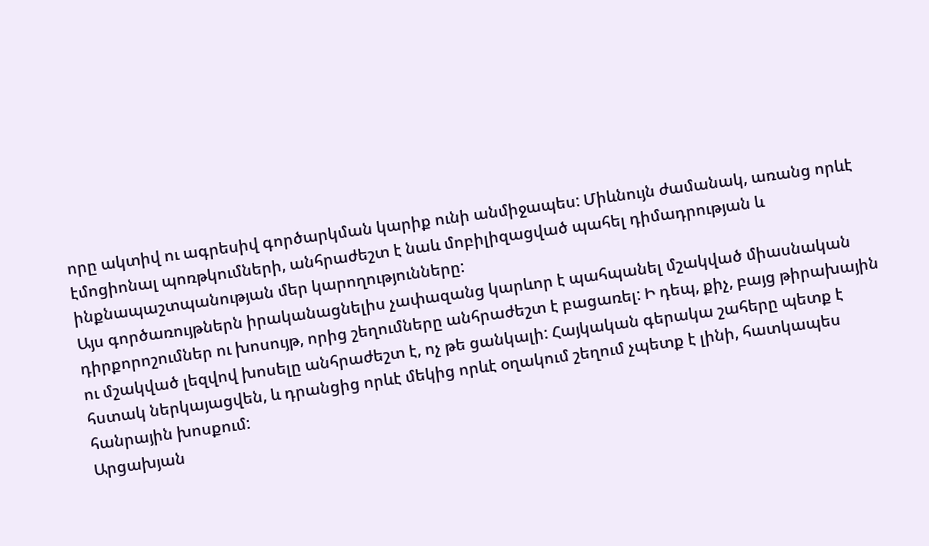որը ակտիվ ու ագրեսիվ գործարկման կարիք ունի անմիջապես: Միևնույն ժամանակ, առանց որևէ էմոցիոնալ պոռթկումների, անհրաժեշտ է նաև մոբիլիզացված պահել դիմադրության և ինքնապաշտպանության մեր կարողությունները:
Այս գործառույթներն իրականացնելիս չափազանց կարևոր է պահպանել մշակված միասնական դիրքորոշումներ ու խոսույթ, որից շեղումները անհրաժեշտ է բացառել: Ի դեպ, քիչ, բայց թիրախային ու մշակված լեզվով խոսելը անհրաժեշտ է, ոչ թե ցանկալի: Հայկական գերակա շահերը պետք է հստակ ներկայացվեն, և դրանցից որևէ մեկից որևէ օղակում շեղում չպետք է լինի, հատկապես հանրային խոսքում:
Արցախյան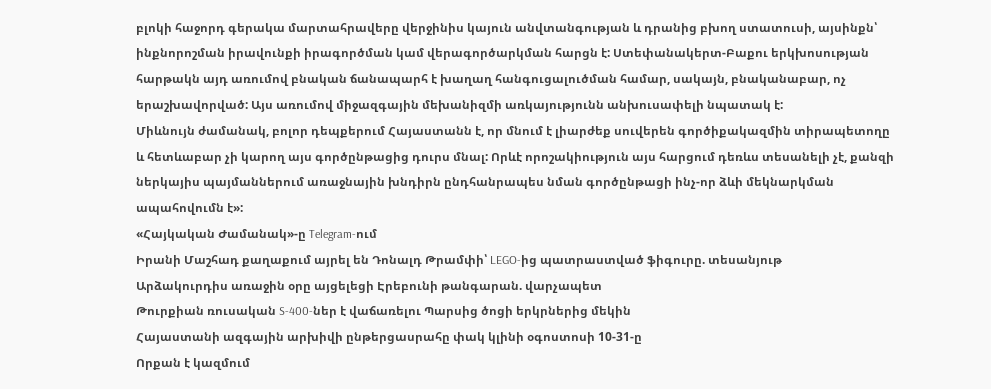բլոկի հաջորդ գերակա մարտահրավերը վերջինիս կայուն անվտանգության և դրանից բխող ստատուսի, այսինքն՝ ինքնորոշման իրավունքի իրագործման կամ վերագործարկման հարցն է: Ստեփանակերտ-Բաքու երկխոսության հարթակն այդ առումով բնական ճանապարհ է խաղաղ հանգուցալուծման համար, սակայն, բնականաբար, ոչ երաշխավորված: Այս առումով միջազգային մեխանիզմի առկայությունն անխուսափելի նպատակ է:
Միևնույն ժամանակ, բոլոր դեպքերում Հայաստանն է, որ մնում է լիարժեք սուվերեն գործիքակազմին տիրապետողը և հետևաբար չի կարող այս գործընթացից դուրս մնալ: Որևէ որոշակիություն այս հարցում դեռևս տեսանելի չէ, քանզի ներկայիս պայմաններում առաջնային խնդիրն ընդհանրապես նման գործընթացի ինչ-որ ձևի մեկնարկման ապահովումն է»:
«Հայկական Ժամանակ»-ը Telegram-ում
Իրանի Մաշհադ քաղաքում այրել են Դոնալդ Թրամփի՝ LEGO-ից պատրաստված ֆիգուրը. տեսանյութ
Արձակուրդիս առաջին օրը այցելեցի Էրեբունի թանգարան. վարչապետ
Թուրքիան ռուսական S-400-ներ է վաճառելու Պարսից ծոցի երկրներից մեկին
Հայաստանի ազգային արխիվի ընթերցասրահը փակ կլինի օգոստոսի 10-31-ը
Որքան է կազմում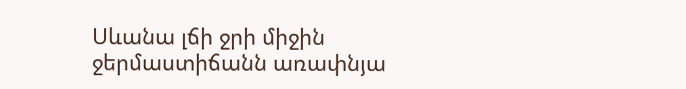Սևանա լճի ջրի միջին ջերմաստիճանն առափնյա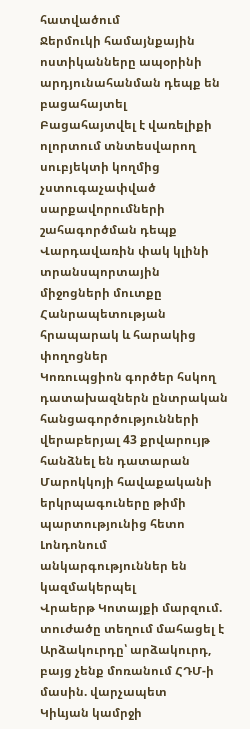հատվածում
Ջերմուկի համայնքային ոստիկանները ապօրինի արդյունահանման դեպք են բացահայտել
Բացահայտվել է վառելիքի ոլորտում տնտեսվարող սուբյեկտի կողմից չստուգաչափված սարքավորումների շահագործման դեպք
Վարդավառին փակ կլինի տրանսպորտային միջոցների մուտքը Հանրապետության հրապարակ և հարակից փողոցներ
Կոռուպցիոն գործեր հսկող դատախազներն ընտրական հանցագործությունների վերաբերյալ 43 քրվարույթ հանձնել են դատարան
Մարոկկոյի հավաքականի երկրպագուները թիմի պարտությունից հետո Լոնդոնում անկարգություններ են կազմակերպել
Վրաերթ Կոտայքի մարզում. տուժածը տեղում մահացել է
Արձակուրդը՝ արձակուրդ, բայց չենք մոռանում ՀԴՄ-ի մասին. վարչապետ
Կիևյան կամրջի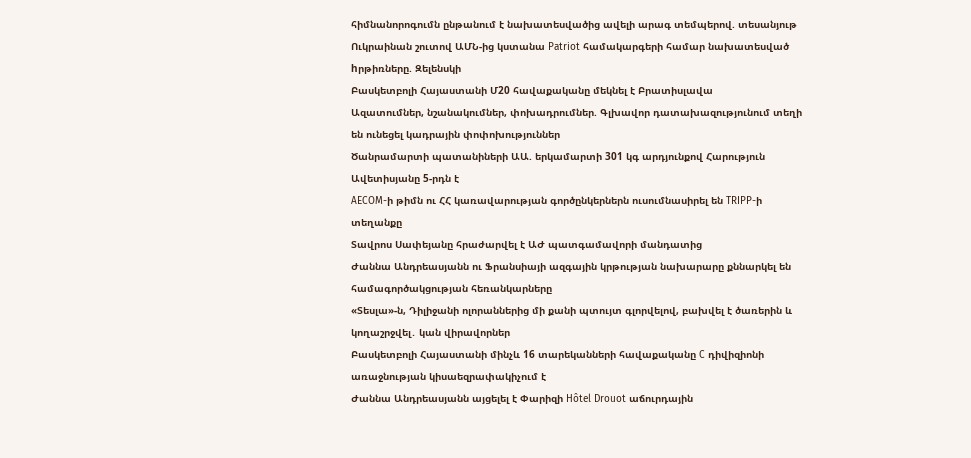հիմնանորոգումն ընթանում է նախատեսվածից ավելի արագ տեմպերով. տեսանյութ
Ուկրաինան շուտով ԱՄՆ-ից կստանա Patriot համակարգերի համար նախատեսված hրթիռները. Զելենսկի
Բասկետբոլի Հայաստանի Մ20 հավաքականը մեկնել է Բրատիսլավա
Ազատումներ, նշանակումներ, փոխադրումներ. Գլխավոր դատախազությունում տեղի են ունեցել կադրային փոփոխություններ
Ծանրամարտի պատանիների ԱԱ. երկամարտի 301 կգ արդյունքով Հարություն Ավետիսյանը 5-րդն է
AECOM-ի թիմն ու ՀՀ կառավարության գործընկերներն ուսումնասիրել են TRIPP-ի տեղանքը
Տավրոս Սափեյանը հրաժարվել է ԱԺ պատգամավորի մանդատից
Ժաննա Անդրեասյանն ու Ֆրանսիայի ազգային կրթության նախարարը քննարկել են համագործակցության հեռանկարները
«Տեսլա»-ն, Դիլիջանի ոլորաններից մի քանի պտույտ գլորվելով, բախվել է ծառերին և կողաշրջվել․ կան վիրավորներ
Բասկետբոլի Հայաստանի մինչև 16 տարեկանների հավաքականը C դիվիզիոնի առաջնության կիսաեզրափակիչում է
Ժաննա Անդրեասյանն այցելել է Փարիզի Hôtel Drouot աճուրդային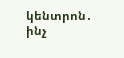կենտրոն․ ինչ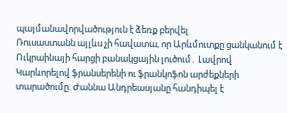պայմանավորվածություն է ձեռք բերվել
Ռուսաստանն այլևս չի հավատա, որ Արևմուտքը ցանկանում է Ուկրաինայի հարցի բանակցային լուծում․ Լավրով
Կարևորելով ֆրանսերենի ու ֆրանկոֆոն արժեքների տարածումը. Ժաննա Անդրեասյանը հանդիպել է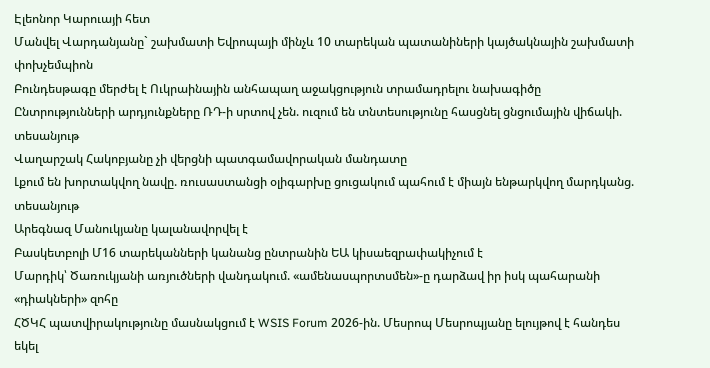Էլեոնոր Կարուայի հետ
Մանվել Վարդանյանը` շախմատի Եվրոպայի մինչև 10 տարեկան պատանիների կայծակնային շախմատի փոխչեմպիոն
Բունդեսթագը մերժել է Ուկրաինային անհապաղ աջակցություն տրամադրելու նախագիծը
Ընտրությունների արդյունքները ՌԴ-ի սրտով չեն. ուզում են տնտեսությունը հասցնել ցնցումային վիճակի. տեսանյութ
Վաղարշակ Հակոբյանը չի վերցնի պատգամավորական մանդատը
Լքում են խորտակվող նավը. ռուսաստանցի օլիգարխը ցուցակում պահում է միայն ենթարկվող մարդկանց. տեսանյութ
Արեգնազ Մանուկյանը կալանավորվել է
Բասկետբոլի Մ16 տարեկանների կանանց ընտրանին ԵԱ կիսաեզրափակիչում է
Մարդիկ՝ Ծառուկյանի առյուծների վանդակում. «ամենասպորտսմեն»-ը դարձավ իր իսկ պահարանի «դիակների» զոհը
ՀԾԿՀ պատվիրակությունը մասնակցում է WSIS Forum 2026-ին. Մեսրոպ Մեսրոպյանը ելույթով է հանդես եկել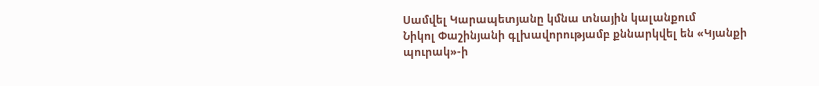Սամվել Կարապետյանը կմնա տնային կալանքում
Նիկոլ Փաշինյանի գլխավորությամբ քննարկվել են «Կյանքի պուրակ»-ի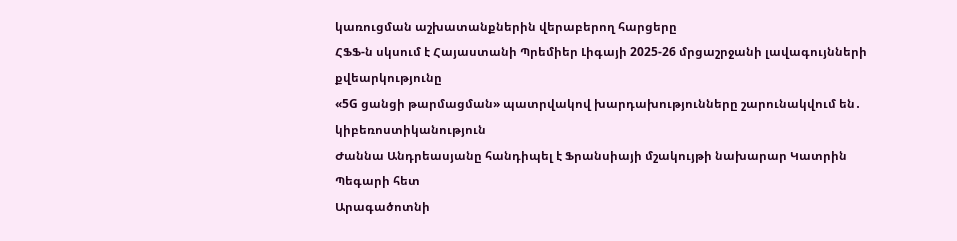կառուցման աշխատանքներին վերաբերող հարցերը
ՀՖՖ-ն սկսում է Հայաստանի Պրեմիեր Լիգայի 2025-26 մրցաշրջանի լավագույնների քվեարկությունը
«5G ցանցի թարմացման» պատրվակով խարդախությունները շարունակվում են․ կիբեռոստիկանություն
Ժաննա Անդրեասյանը հանդիպել է Ֆրանսիայի մշակույթի նախարար Կատրին Պեգարի հետ
Արագածոտնի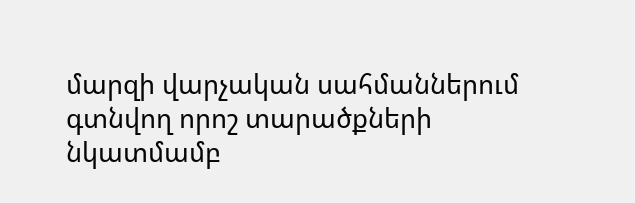մարզի վարչական սահմաններում գտնվող որոշ տարածքների նկատմամբ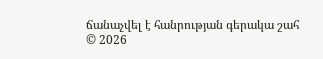ճանաչվել է հանրության գերակա շահ
© 2026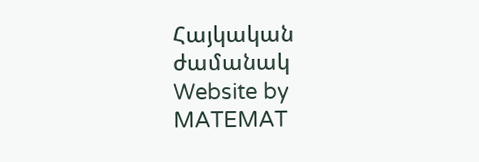Հայկական ժամանակ
Website by MATEMAT